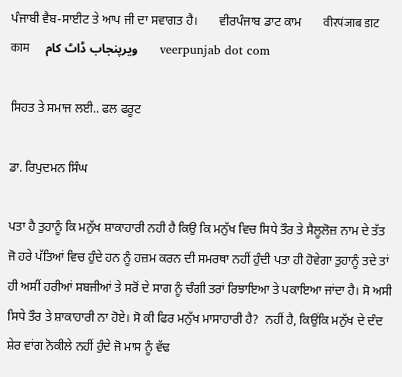ਪੰਜਾਬੀ ਵੈਬ-ਸਾਈਟ ਤੇ ਆਪ ਜੀ ਦਾ ਸਵਾਗਤ ਹੈ।       ਵੀਰਪੰਜਾਬ ਡਾਟ ਕਾਮ       वीरपंजाब डाट काम       ویرپنجاب ڈاٹ کام       veerpunjab dot com

ਸਿਹਤ ਤੇ ਸਮਾਜ ਲਈ.. ਫਲ ਫਰੂਟ

ਡਾ. ਰਿਪੁਦਮਨ ਸਿੰਘ

ਪਤਾ ਹੈ ਤੁਹਾਨੂੰ ਕਿ ਮਨੁੱਖ ਸ਼ਾਕਾਹਾਰੀ ਨਹੀ ਹੈ ਕਿਉ ਕਿ ਮਨੁੱਖ ਵਿਚ ਸਿਧੇ ਤੌਰ ਤੇ ਸੈਲੂਲੋਜ਼ ਨਾਮ ਦੇ ਤੱਤ ਜੋ ਹਰੇ ਪੱਤਿਆਂ ਵਿਚ ਹੁੰਦੇ ਹਨ ਨੂੰ ਹਜ਼ਮ ਕਰਨ ਦੀ ਸਮਰਥਾ ਨਹੀਂ ਹੁੰਦੀ ਪਤਾ ਹੀ ਹੋਵੇਗਾ ਤੁਹਾਨੂੰ ਤਦੇ ਤਾਂ ਹੀ ਅਸੀਂ ਹਰੀਆਂ ਸਬਜੀਆਂ ਤੇ ਸਰੋਂ ਦੇ ਸਾਗ ਨੂੰ ਚੰਗੀ ਤਰਾਂ ਰਿਝਾਇਆ ਤੇ ਪਕਾਇਆ ਜਾਂਦਾ ਹੈ। ਸੋ ਅਸੀ ਸਿਧੇ ਤੌਰ ਤੇ ਸ਼ਾਕਾਹਾਰੀ ਨਾ ਹੋਏ। ਸੋ ਕੀ ਫਿਰ ਮਨੁੱਖ ਮਾਸਾਹਾਰੀ ਹੈ?  ਨਹੀਂ ਹੈ, ਕਿਉਂਕਿ ਮਨੁੱਖ ਦੇ ਦੰਦ ਸ਼ੇਰ ਵਾਂਗ ਨੋਕੀਲੇ ਨਹੀਂ ਹੁੰਦੇ ਜੋ ਮਾਸ ਨੂੰ ਵੱਢ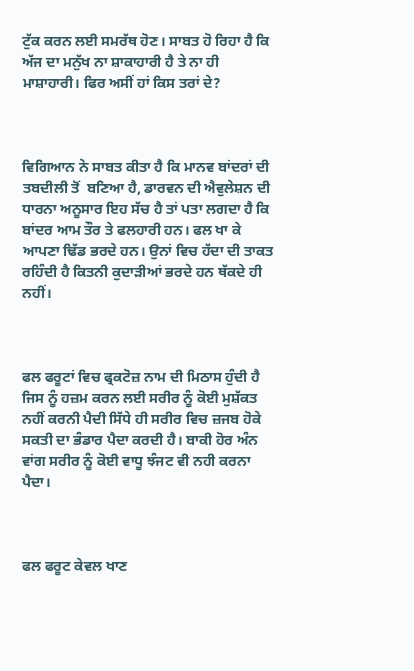ਟੁੱਕ ਕਰਨ ਲਈ ਸਮਰੱਥ ਹੋਣ। ਸਾਬਤ ਹੋ ਰਿਹਾ ਹੈ ਕਿ ਅੱਜ ਦਾ ਮਨੁੱਖ ਨਾ ਸ਼ਾਕਾਹਾਰੀ ਹੈ ਤੇ ਨਾ ਹੀ ਮਾਸ਼ਾਹਾਰੀ। ਫਿਰ ਅਸੀਂ ਹਾਂ ਕਿਸ ਤਰਾਂ ਦੇ?



ਵਿਗਿਆਨ ਨੇ ਸਾਬਤ ਕੀਤਾ ਹੈ ਕਿ ਮਾਨਵ ਬਾਂਦਰਾਂ ਦੀ ਤਬਦੀਲੀ ਤੋਂ  ਬਣਿਆ ਹੈ, ਡਾਰਵਨ ਦੀ ਐਵੁਲੇਸ਼ਨ ਦੀ ਧਾਰਨਾ ਅਨੂਸਾਰ ਇਹ ਸੱਚ ਹੈ ਤਾਂ ਪਤਾ ਲਗਦਾ ਹੈ ਕਿ ਬਾਂਦਰ ਆਮ ਤੌਰ ਤੇ ਫਲਹਾਰੀ ਹਨ। ਫਲ ਖਾ ਕੇ ਆਪਣਾ ਢਿੱਡ ਭਰਦੇ ਹਨ। ਉਨਾਂ ਵਿਚ ਹੱਦਾ ਦੀ ਤਾਕਤ ਰਹਿੰਦੀ ਹੈ ਕਿਤਨੀ ਕੁਦਾੜੀਆਂ ਭਰਦੇ ਹਨ ਥੱਕਦੇ ਹੀ ਨਹੀਂ।



ਫਲ ਫਰੂਟਾਂ ਵਿਚ ਫ੍ਰਕਟੋਜ਼ ਨਾਮ ਦੀ ਮਿਠਾਸ ਹੁੰਦੀ ਹੈ ਜਿਸ ਨੂੰ ਹਜ਼ਮ ਕਰਨ ਲਈ ਸਰੀਰ ਨੂੰ ਕੋਈ ਮੁਸ਼ੱਕਤ ਨਹੀਂ ਕਰਨੀ ਪੈਦੀ ਸਿੱਧੇ ਹੀ ਸਰੀਰ ਵਿਚ ਜ਼ਜਬ ਹੋਕੇ ਸਕਤੀ ਦਾ ਭੰਡਾਰ ਪੈਦਾ ਕਰਦੀ ਹੈ। ਬਾਕੀ ਹੋਰ ਅੰਨ ਵਾਂਗ ਸਰੀਰ ਨੂੰ ਕੋਈ ਵਾਧੂ ਝੰਜਟ ਵੀ ਨਹੀ ਕਰਨਾ ਪੈਦਾ।



ਫਲ ਫਰੂਟ ਕੇਵਲ ਖਾਣ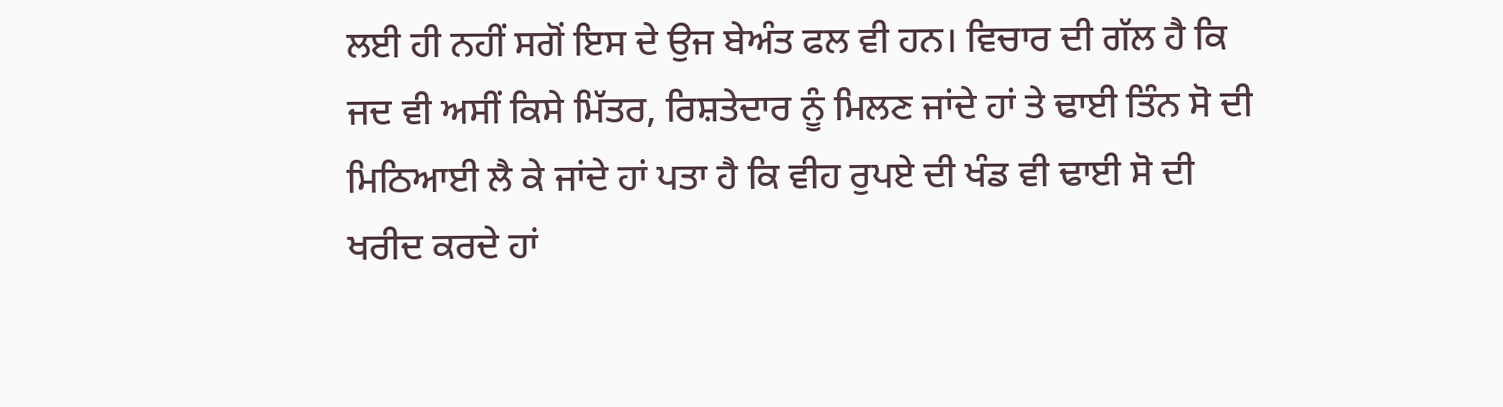ਲਈ ਹੀ ਨਹੀਂ ਸਗੋਂ ਇਸ ਦੇ ਉਜ ਬੇਅੰਤ ਫਲ ਵੀ ਹਨ। ਵਿਚਾਰ ਦੀ ਗੱਲ ਹੈ ਕਿ ਜਦ ਵੀ ਅਸੀਂ ਕਿਸੇ ਮਿੱਤਰ, ਰਿਸ਼ਤੇਦਾਰ ਨੂੰ ਮਿਲਣ ਜਾਂਦੇ ਹਾਂ ਤੇ ਢਾਈ ਤਿੰਨ ਸੋ ਦੀ ਮਿਠਿਆਈ ਲੈ ਕੇ ਜਾਂਦੇ ਹਾਂ ਪਤਾ ਹੈ ਕਿ ਵੀਹ ਰੁਪਏ ਦੀ ਖੰਡ ਵੀ ਢਾਈ ਸੋ ਦੀ ਖਰੀਦ ਕਰਦੇ ਹਾਂ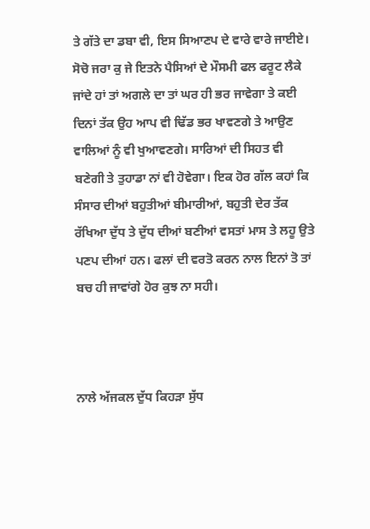ਤੇ ਗੱਤੇ ਦਾ ਡਬਾ ਵੀ, ਇਸ ਸਿਆਣਪ ਦੇ ਵਾਰੇ ਵਾਰੇ ਜਾਈਏ। ਸੋਚੋ ਜਰਾ ਕੁ ਜੇ ਇਤਨੇ ਪੈਸਿਆਂ ਦੇ ਮੌਸਮੀ ਫਲ ਫਰੂਟ ਲੈਕੇ ਜਾਂਦੇ ਹਾਂ ਤਾਂ ਅਗਲੇ ਦਾ ਤਾਂ ਘਰ ਹੀ ਭਰ ਜਾਵੇਗਾ ਤੇ ਕਈ ਦਿਨਾਂ ਤੱਕ ਉਹ ਆਪ ਵੀ ਢਿੱਡ ਭਰ ਖਾਵਣਗੇ ਤੇ ਆਉਣ ਵਾਲਿਆਂ ਨੂੰ ਵੀ ਖੁਆਵਣਗੇ। ਸਾਰਿਆਂ ਦੀ ਸਿਹਤ ਵੀ ਬਣੇਗੀ ਤੇ ਤੁਹਾਡਾ ਨਾਂ ਵੀ ਹੋਵੇਗਾ। ਇਕ ਹੋਰ ਗੱਲ ਕਹਾਂ ਕਿ ਸੰਸਾਰ ਦੀਆਂ ਬਹੁਤੀਆਂ ਬੀਮਾਰੀਆਂ, ਬਹੁਤੀ ਦੇਰ ਤੱਕ ਰੱਖਿਆ ਦੁੱਧ ਤੇ ਦੁੱਧ ਦੀਆਂ ਬਣੀਆਂ ਵਸਤਾਂ ਮਾਸ ਤੇ ਲਹੂ ਉਤੇ ਪਣਪ ਦੀਆਂ ਹਨ। ਫਲਾਂ ਦੀ ਵਰਤੋ ਕਰਨ ਨਾਲ ਇਨਾਂ ਤੋ ਤਾਂ ਬਚ ਹੀ ਜਾਵਾਂਗੇ ਹੋਰ ਕੁਝ ਨਾ ਸਹੀ।



ਨਾਲੇ ਅੱਜਕਲ ਦੁੱਧ ਕਿਹੜਾ ਸੁੱਧ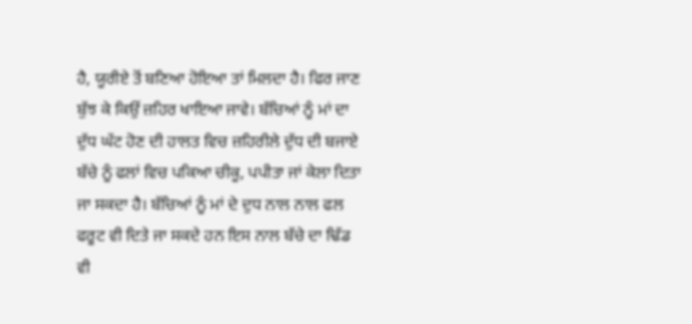ਹੈ, ਯੂਰੀਏ ਤੋਂ ਬਣਿਆ ਹੋਇਆ ਤਾਂ ਮਿਲਦਾ ਹੈ। ਫਿਰ ਜਾਣ ਬੁੱਝ ਕੇ ਕਿਉਂ ਜ਼ਹਿਰ ਖਾਇਆ ਜਾਵੇ। ਬੱਚਿਆਂ ਨੂੰ ਮਾਂ ਦਾ ਦੁੱਧ ਘੱਟ ਹੋਣ ਦੀ ਹਾਲਤ ਵਿਚ ਜ਼ਹਿਰੀਲੇ ਦੁੱਧ ਦੀ ਬਜਾਏ ਬੱਚੇ ਨੂੰ ਫਲਾਂ ਵਿਚ ਪਕਿਆ ਚੀਕੂ, ਪਪੀਤਾ ਜਾਂ ਕੇਲਾ ਦਿਤਾ ਜਾ ਸਕਦਾ ਹੈ। ਬੱਚਿਆਂ ਨੂੰ ਮਾਂ ਦੇ ਦੁਧ ਨਾਲ ਨਾਲ ਫਲ ਫਰੂਟ ਵੀ ਦਿਤੇ ਜਾ ਸਕਦੇ ਹਨ ਇਸ ਨਾਲ ਬੱਚੇ ਦਾ ਢਿੱਡ ਵੀ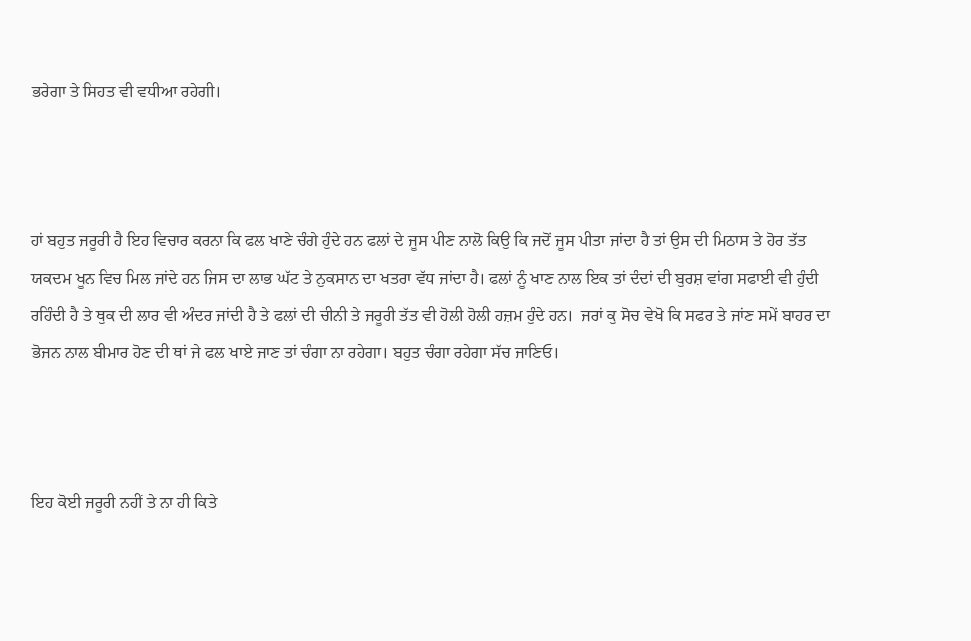ਭਰੇਗਾ ਤੇ ਸਿਹਤ ਵੀ ਵਧੀਆ ਰਹੇਗੀ।



ਹਾਂ ਬਹੁਤ ਜਰੂਰੀ ਹੈ ਇਹ ਵਿਚਾਰ ਕਰਨਾ ਕਿ ਫਲ ਖਾਣੇ ਚੰਗੇ ਹੁੰਦੇ ਹਨ ਫਲਾਂ ਦੇ ਜੂਸ ਪੀਣ ਨਾਲੋ ਕਿਉ ਕਿ ਜਦੋਂ ਜੂਸ ਪੀਤਾ ਜਾਂਦਾ ਹੈ ਤਾਂ ਉਸ ਦੀ ਮਿਠਾਸ ਤੇ ਹੋਰ ਤੱਤ ਯਕਦਮ ਖੂਨ ਵਿਚ ਮਿਲ ਜਾਂਦੇ ਹਨ ਜਿਸ ਦਾ ਲਾਭ ਘੱਟ ਤੇ ਨੁਕਸਾਨ ਦਾ ਖਤਰਾ ਵੱਧ ਜਾਂਦਾ ਹੈ। ਫਲਾਂ ਨੂੰ ਖਾਣ ਨਾਲ ਇਕ ਤਾਂ ਦੰਦਾਂ ਦੀ ਬੁਰਸ਼ ਵਾਂਗ ਸਫਾਈ ਵੀ ਹੁੰਦੀ ਰਹਿੰਦੀ ਹੈ ਤੇ ਥੁਕ ਦੀ ਲਾਰ ਵੀ ਅੰਦਰ ਜਾਂਦੀ ਹੈ ਤੇ ਫਲਾਂ ਦੀ ਚੀਨੀ ਤੇ ਜਰੂਰੀ ਤੱਤ ਵੀ ਹੋਲੀ ਹੋਲੀ ਹਜ਼ਮ ਹੁੰਦੇ ਹਨ।  ਜਰਾਂ ਕੁ ਸੋਚ ਵੇਖੋ ਕਿ ਸਫਰ ਤੇ ਜਾਂਣ ਸਮੇਂ ਬਾਹਰ ਦਾ ਭੋਜਨ ਨਾਲ ਬੀਮਾਰ ਹੋਣ ਦੀ ਥਾਂ ਜੇ ਫਲ ਖਾਏ ਜਾਣ ਤਾਂ ਚੰਗਾ ਨਾ ਰਹੇਗਾ। ਬਹੁਤ ਚੰਗਾ ਰਹੇਗਾ ਸੱਚ ਜਾਣਿਓ।



ਇਹ ਕੋਈ ਜਰੂਰੀ ਨਹੀਂ ਤੇ ਨਾ ਹੀ ਕਿਤੇ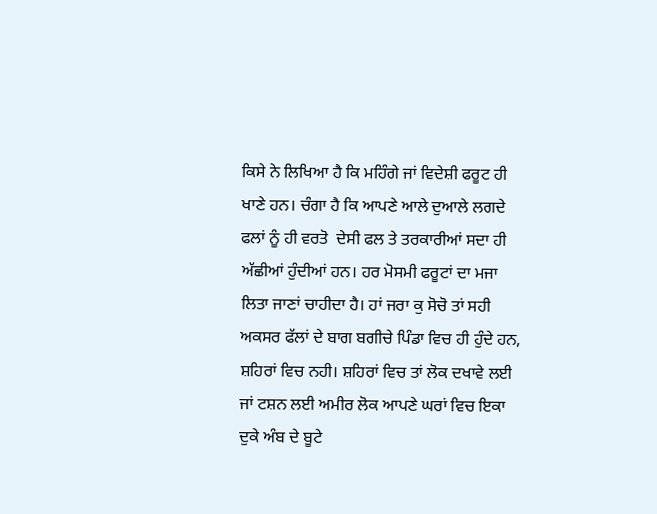ਕਿਸੇ ਨੇ ਲਿਖਿਆ ਹੈ ਕਿ ਮਹਿੰਗੇ ਜਾਂ ਵਿਦੇਸ਼ੀ ਫਰੂਟ ਹੀ ਖਾਣੇ ਹਨ। ਚੰਗਾ ਹੈ ਕਿ ਆਪਣੇ ਆਲੇ ਦੁਆਲੇ ਲਗਦੇ ਫਲਾਂ ਨੂੰ ਹੀ ਵਰਤੋ  ਦੇਸੀ ਫਲ ਤੇ ਤਰਕਾਰੀਆਂ ਸਦਾ ਹੀ ਅੱਛੀਆਂ ਹੁੰਦੀਆਂ ਹਨ। ਹਰ ਮੋਸਮੀ ਫਰੂਟਾਂ ਦਾ ਮਜਾ ਲਿਤਾ ਜਾਣਾਂ ਚਾਹੀਦਾ ਹੈ। ਹਾਂ ਜਰਾ ਕੁ ਸੋਚੋ ਤਾਂ ਸਹੀ ਅਕਸਰ ਫੱਲਾਂ ਦੇ ਬਾਗ ਬਗੀਚੇ ਪਿੰਡਾ ਵਿਚ ਹੀ ਹੁੰਦੇ ਹਨ, ਸ਼ਹਿਰਾਂ ਵਿਚ ਨਹੀ। ਸ਼ਹਿਰਾਂ ਵਿਚ ਤਾਂ ਲੋਕ ਦਖਾਵੇ ਲਈ ਜਾਂ ਟਸ਼ਨ ਲਈ ਅਮੀਰ ਲੋਕ ਆਪਣੇ ਘਰਾਂ ਵਿਚ ਇਕਾ ਦੁਕੇ ਅੰਬ ਦੇ ਬੂਟੇ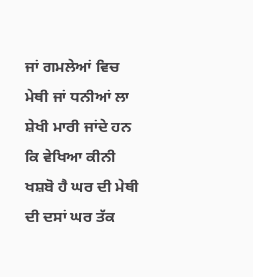ਜਾਂ ਗਮਲੇਆਂ ਵਿਚ ਮੇਥੀ ਜਾਂ ਧਨੀਆਂ ਲਾ ਸ਼ੇਖੀ ਮਾਰੀ ਜਾਂਦੇ ਹਨ ਕਿ ਵੇਖਿਆ ਕੀਨੀ ਖਸ਼ਬੋ ਹੈ ਘਰ ਦੀ ਮੇਥੀ ਦੀ ਦਸਾਂ ਘਰ ਤੱਕ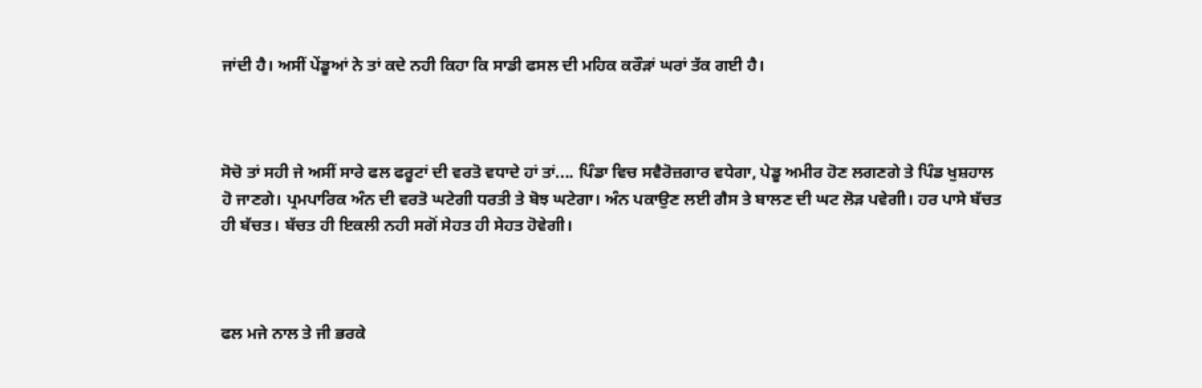ਜਾਂਦੀ ਹੈ। ਅਸੀਂ ਪੇਂਡੂਆਂ ਨੇ ਤਾਂ ਕਦੇ ਨਹੀ ਕਿਹਾ ਕਿ ਸਾਡੀ ਫਸਲ ਦੀ ਮਹਿਕ ਕਰੌੜਾਂ ਘਰਾਂ ਤੱਕ ਗਈ ਹੈ।



ਸੋਚੋ ਤਾਂ ਸਹੀ ਜੇ ਅਸੀਂ ਸਾਰੇ ਫਲ ਫਰੂਟਾਂ ਦੀ ਵਰਤੋ ਵਧਾਦੇ ਹਾਂ ਤਾਂ.... ਪਿੰਡਾ ਵਿਚ ਸਵੈਰੋਜ਼ਗਾਰ ਵਧੇਗਾ, ਪੇਡੂ ਅਮੀਰ ਹੋਣ ਲਗਣਗੇ ਤੇ ਪਿੰਡ ਖੁਸ਼ਹਾਲ ਹੋ ਜਾਣਗੇ। ਪ੍ਰਮਪਾਰਿਕ ਅੰਨ ਦੀ ਵਰਤੋ ਘਟੇਗੀ ਧਰਤੀ ਤੇ ਬੋਝ ਘਟੇਗਾ। ਅੰਨ ਪਕਾਉਣ ਲਈ ਗੈਸ ਤੇ ਬਾਲਣ ਦੀ ਘਟ ਲੋੜ ਪਵੇਗੀ। ਹਰ ਪਾਸੇ ਬੱਚਤ ਹੀ ਬੱਚਤ। ਬੱਚਤ ਹੀ ਇਕਲੀ ਨਹੀ ਸਗੋਂ ਸੇਹਤ ਹੀ ਸੇਹਤ ਹੋਵੇਗੀ।



ਫਲ ਮਜੇ ਨਾਲ ਤੇ ਜੀ ਭਰਕੇ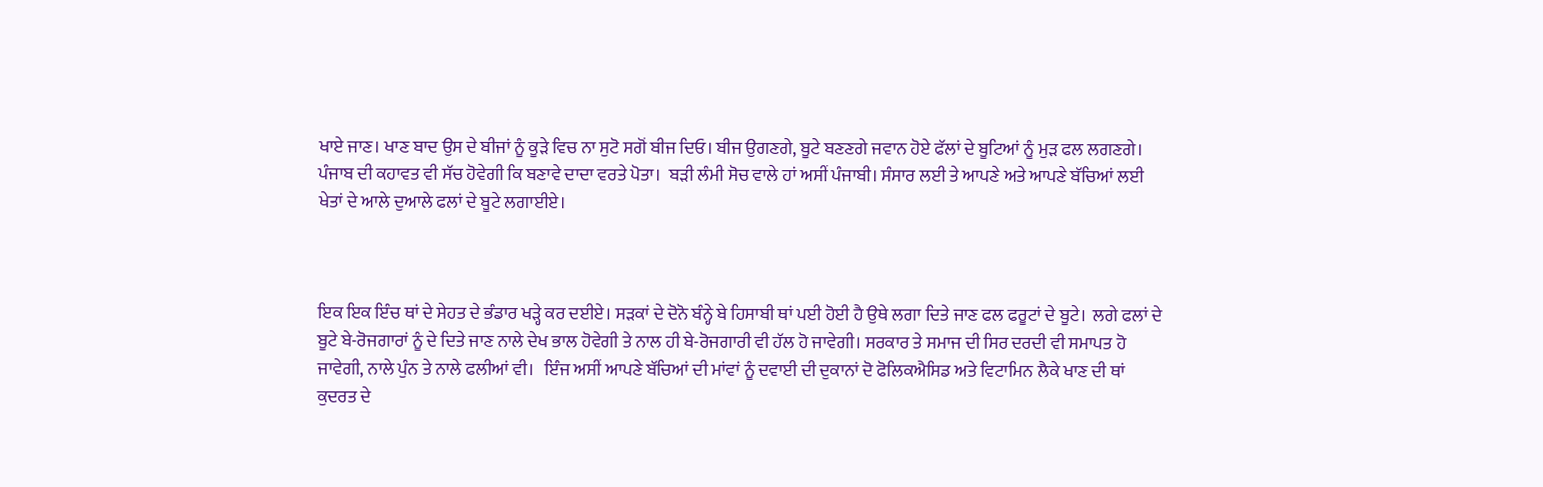ਖਾਏ ਜਾਣ। ਖਾਣ ਬਾਦ ਉਸ ਦੇ ਬੀਜਾਂ ਨੂੰ ਕੂੜੇ ਵਿਚ ਨਾ ਸੁਟੋ ਸਗੋਂ ਬੀਜ ਦਿਓ। ਬੀਜ ਉਗਣਗੇ, ਬੂਟੇ ਬਣਣਗੇ ਜਵਾਨ ਹੋਏ ਫੱਲਾਂ ਦੇ ਬੂਟਿਆਂ ਨੂੰ ਮੁੜ ਫਲ ਲਗਣਗੇ। ਪੰਜਾਬ ਦੀ ਕਹਾਵਤ ਵੀ ਸੱਚ ਹੋਵੇਗੀ ਕਿ ਬਣਾਵੇ ਦਾਦਾ ਵਰਤੇ ਪੋਤਾ।  ਬੜੀ ਲੰਮੀ ਸੋਚ ਵਾਲੇ ਹਾਂ ਅਸੀਂ ਪੰਜਾਬੀ। ਸੰਸਾਰ ਲਈ ਤੇ ਆਪਣੇ ਅਤੇ ਆਪਣੇ ਬੱਚਿਆਂ ਲਈ ਖੇਤਾਂ ਦੇ ਆਲੇ ਦੁਆਲੇ ਫਲਾਂ ਦੇ ਬੂਟੇ ਲਗਾਈਏ।



ਇਕ ਇਕ ਇੰਚ ਥਾਂ ਦੇ ਸੇਹਤ ਦੇ ਭੰਡਾਰ ਖੜ੍ਹੇ ਕਰ ਦਈਏ। ਸੜਕਾਂ ਦੇ ਦੋਨੋ ਬੰਨ੍ਹੇ ਬੇ ਹਿਸਾਬੀ ਥਾਂ ਪਈ ਹੋਈ ਹੈ ਉਥੇ ਲਗਾ ਦਿਤੇ ਜਾਣ ਫਲ ਫਰੂਟਾਂ ਦੇ ਬੂਟੇ।  ਲਗੇ ਫਲਾਂ ਦੇ ਬੂਟੇ ਬੇ-ਰੋਜਗਾਰਾਂ ਨੂੰ ਦੇ ਦਿਤੇ ਜਾਣ ਨਾਲੇ ਦੇਖ ਭਾਲ ਹੋਵੇਗੀ ਤੇ ਨਾਲ ਹੀ ਬੇ-ਰੋਜਗਾਰੀ ਵੀ ਹੱਲ ਹੋ ਜਾਵੇਗੀ। ਸਰਕਾਰ ਤੇ ਸਮਾਜ ਦੀ ਸਿਰ ਦਰਦੀ ਵੀ ਸਮਾਪਤ ਹੋ ਜਾਵੇਗੀ, ਨਾਲੇ ਪੁੰਨ ਤੇ ਨਾਲੇ ਫਲੀਆਂ ਵੀ।   ਇੰਜ ਅਸੀਂ ਆਪਣੇ ਬੱਚਿਆਂ ਦੀ ਮਾਂਵਾਂ ਨੂੰ ਦਵਾਈ ਦੀ ਦੁਕਾਨਾਂ ਦੋ ਫੋਲਿਕਐਸਿਡ ਅਤੇ ਵਿਟਾਮਿਨ ਲੈਕੇ ਖਾਣ ਦੀ ਥਾਂ ਕੁਦਰਤ ਦੇ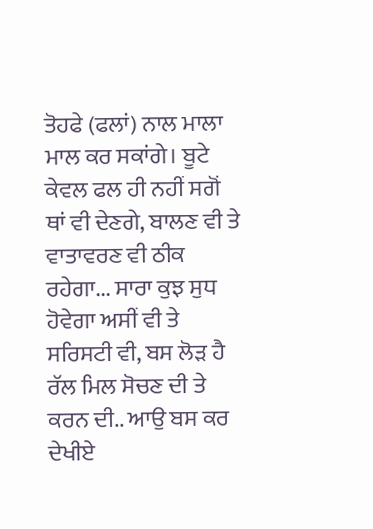ਤੋਹਫੇ (ਫਲਾਂ) ਨਾਲ ਮਾਲਾ ਮਾਲ ਕਰ ਸਕਾਂਗੇ। ਬੂਟੇ ਕੇਵਲ ਫਲ ਹੀ ਨਹੀਂ ਸਗੋਂ ਥਾਂ ਵੀ ਦੇਣਗੇ, ਬਾਲਣ ਵੀ ਤੇ ਵਾਤਾਵਰਣ ਵੀ ਠੀਕ ਰਹੇਗਾ... ਸਾਰਾ ਕੁਝ ਸੁਧ ਹੋਵੇਗਾ ਅਸੀਂ ਵੀ ਤੇ ਸਰਿਸਟੀ ਵੀ, ਬਸ ਲੋੜ ਹੈ ਰੱਲ ਮਿਲ ਸੋਚਣ ਦੀ ਤੇ ਕਰਨ ਦੀ.. ਆਉ ਬਸ ਕਰ ਦੇਖੀਏ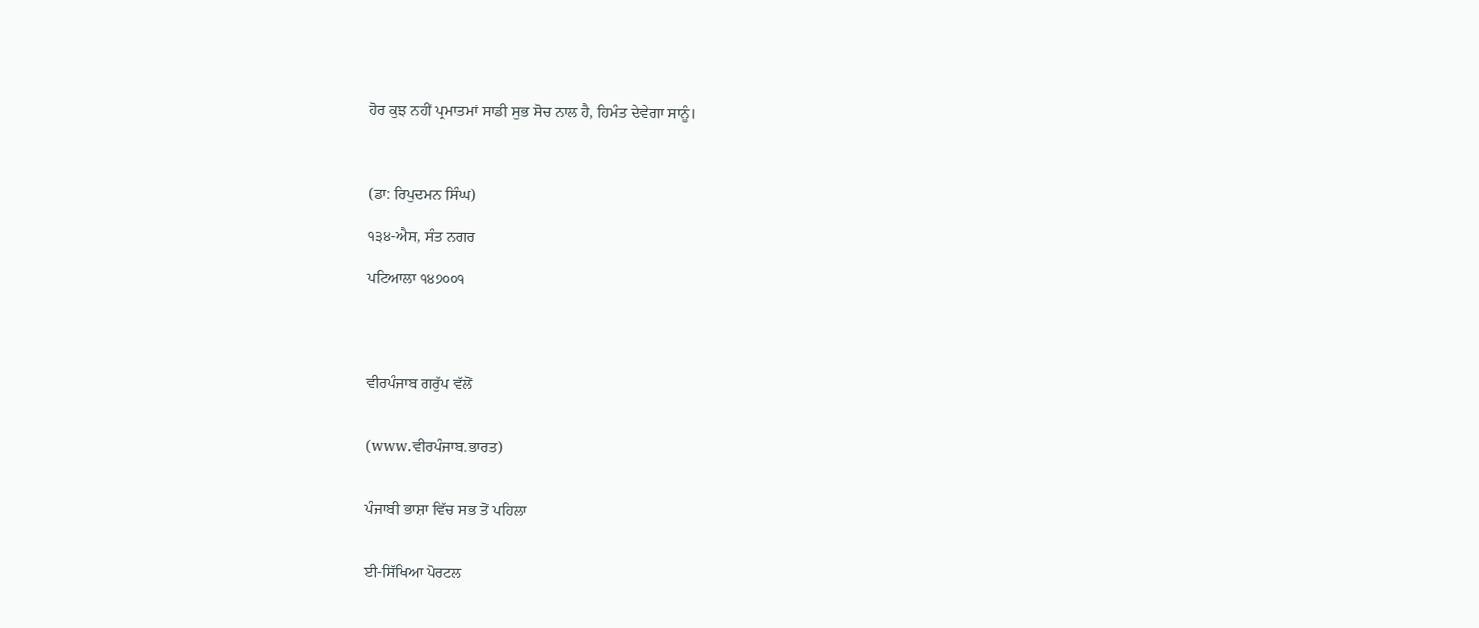ਹੋਰ ਕੁਝ ਨਹੀਂ ਪ੍ਰਮਾਤਮਾਂ ਸਾਡੀ ਸੁਭ ਸੋਚ ਨਾਲ ਹੈ, ਹਿਮੰਤ ਦੇਵੇਗਾ ਸਾਨੂੰ।



(ਡਾ: ਰਿਪੁਦਮਨ ਸਿੰਘ)

੧੩੪-ਐਸ, ਸੰਤ ਨਗਰ

ਪਟਿਆਲਾ ੧੪੭੦੦੧




ਵੀਰਪੰਜਾਬ ਗਰੁੱਪ ਵੱਲੋਂ


(www.ਵੀਰਪੰਜਾਬ.ਭਾਰਤ)


ਪੰਜਾਬੀ ਭਾਸ਼ਾ ਵਿੱਚ ਸਭ ਤੋਂ ਪਹਿਲਾ


ਈ-ਸਿੱਖਿਆ ਪੋਰਟਲ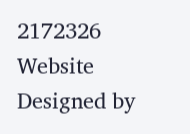2172326
Website Designed by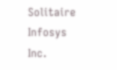Solitaire Infosys Inc.